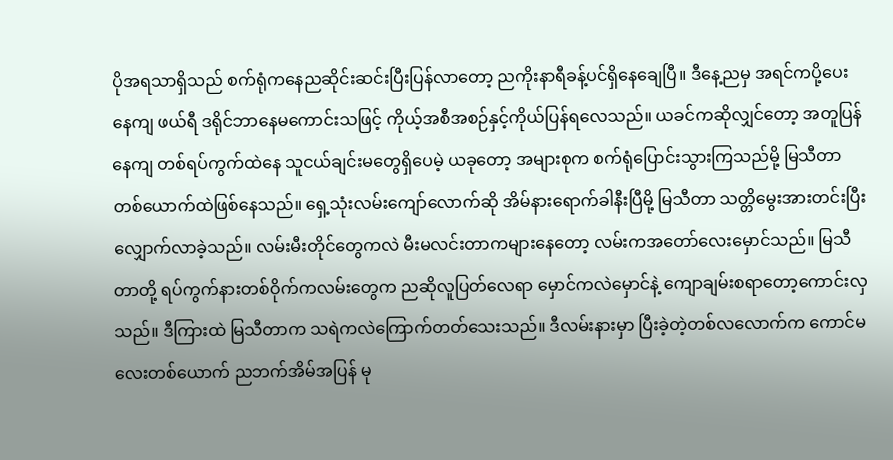ပိုအရသာရှိသည် စက်ရုံကနေညဆိုင်းဆင်းပြီးပြန်လာတော့ ညကိုးနာရီခန့်ပင်ရှိနေချေပြီ။ ဒီနေ့ညမှ အရင်ကပို့ပေးနေကျ ဖယ်ရီ ဒရိုင်ဘာနေမကောင်းသဖြင့် ကိုယ့်အစီအစဉ်နှင့်ကိုယ်ပြန်ရလေသည်။ ယခင်ကဆိုလျှင်တော့ အတူပြန်နေကျ တစ်ရပ်ကွက်ထဲနေ သူငယ်ချင်းမတွေရှိပေမဲ့ ယခုတော့ အများစုက စက်ရုံပြောင်းသွားကြသည်မို့ မြသီတာတစ်ယောက်ထဲဖြစ်နေသည်။ ရှေ့သုံးလမ်းကျော်လောက်ဆို အိမ်နားရောက်ခါနီးပြီမို့ မြသီတာ သတ္တိမွေးအားတင်းပြီးလျှောက်လာခဲ့သည်။ လမ်းမီးတိုင်တွေကလဲ မီးမလင်းတာကများနေတော့ လမ်းကအတော်လေးမှောင်သည်။ မြသီတာတို့ ရပ်ကွက်နားတစ်ဝိုက်ကလမ်းတွေက ညဆိုလူပြတ်လေရာ မှောင်ကလဲမှောင်နဲ့ ကျောချမ်းစရာတော့ကောင်းလှသည်။ ဒီကြားထဲ မြသီတာက သရဲကလဲကြောက်တတ်သေးသည်။ ဒီလမ်းနားမှာ ပြီးခဲ့တဲ့တစ်လလောက်က ကောင်မလေးတစ်ယောက် ညဘက်အိမ်အပြန် မု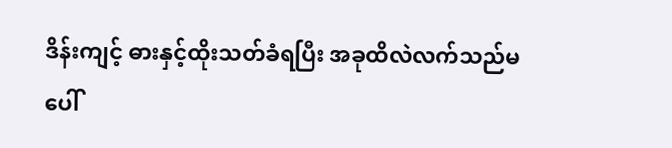ဒိန်းကျင့် ဓားနှင့်ထိုးသတ်ခံရပြီး အခုထိလဲလက်သည်မပေါ်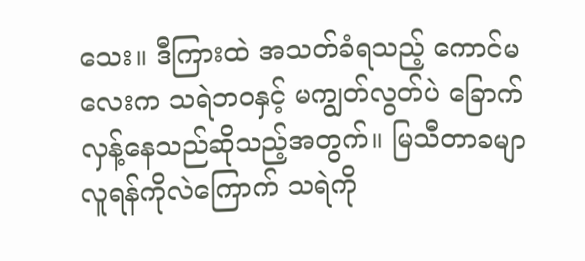သေး။ ဒီကြားထဲ အသတ်ခံရသည့် ကောင်မလေးက သရဲဘဝနှင့် မကျွတ်လွတ်ပဲ ခြောက်လှန့်နေသည်ဆိုသည့်အတွက်။ မြသီတာခမျာ လူရန်ကိုလဲကြောက် သရဲကို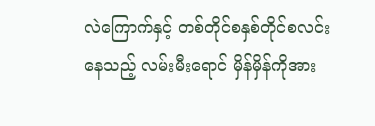လဲကြောက်နှင့် တစ်တိုင်စနှစ်တိုင်စလင်းနေသည့် လမ်းမီးရောင် မှိန်မှိန်ကိုအား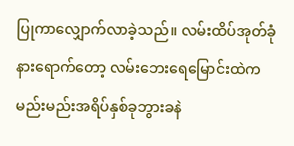ပြုကာလျှောက်လာခဲ့သည်။ လမ်းထိပ်အုတ်ခုံနားရောက်တော့ လမ်းဘေးရေမြောင်းထဲက မည်းမည်းအရိပ်နှစ်ခုဘွားခနဲ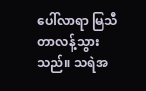ပေါ်လာရာ မြသီတာလန့်သွားသည်။ သရဲအ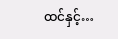ထင်နှင့်…